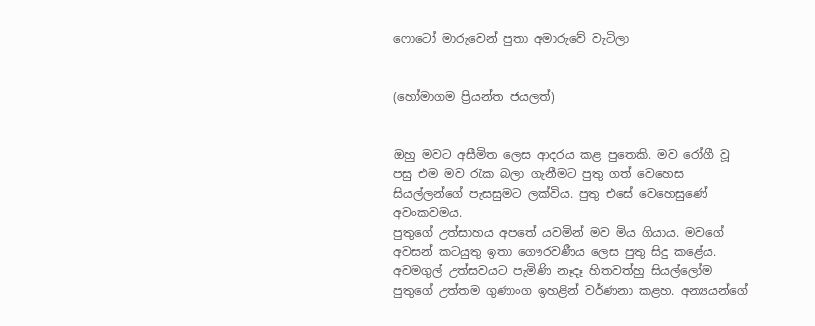ෆොටෝ මාරුවෙන් පුතා අමාරුවේ වැටිලා


(හෝමාගම ප්‍රියන්ත ජයලත්)


ඔහු මවට අසීමිත ලෙස ආදරය කළ පුතෙකි. මව රෝගී වූ පසු එම මව රැක බලා ගැනීමට පුතු ගත් වෙහෙස සියල්ලන්ගේ පැසසුමට ලක්විය. පුතු එසේ වෙහෙසුණේ අවංකවමය.
පුතුගේ උත්සාහය අපතේ යවමින් මව මිය ගියාය. මවගේ අවසන් කටයුතු ඉතා ගෞරවණීය ලෙස පුතු සිදු කළේය. අවමගුල් උත්සවයට පැමිණි නෑදෑ හිතවත්හු සියල්ලෝම පුතුගේ උත්තම ගුණාංග ඉහළින් වර්ණනා කළහ. අන්‍යයන්ගේ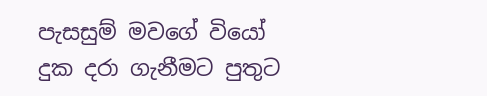පැසසුම් මවගේ වියෝ දුක දරා ගැනීමට පුතුට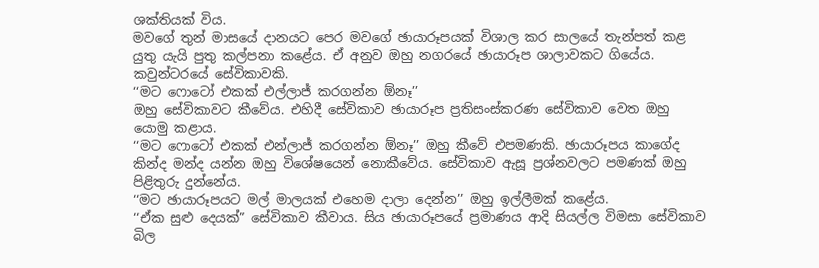ශක්තියක් විය.
මවගේ තුන් මාසයේ දානයට පෙර මවගේ ඡායාරූපයක් විශාල කර සාලයේ තැන්පත් කළ යුතු යැයි පුතු කල්පනා කළේය. ඒ අනුව ඔහු නගරයේ ඡායාරූප ශාලාවකට ගියේය. කවුන්ටරයේ සේවිකාවකි.
‘‘මට ෆොටෝ එකක් එල්ලාජ් කරගන්න ඕනෑ’’
ඔහු සේවිකාවට කීවේය. එහිදී සේවිකාව ඡායාරූප ප්‍රතිසංස්කරණ සේවිකාව වෙත ඔහු යොමු කළාය.
‘‘මට ෆොටෝ එකක් එන්ලාජ් කරගන්න ඕනෑ’’ ඔහු කීවේ එපමණකි. ඡායාරූපය කාගේද කින්ද මන්ද යන්න ඔහු විශේෂයෙන් නොකීවේය. සේවිකාව ඇසූ ප්‍රශ්නවලට පමණක් ඔහු පිළිතුරු දුන්නේය.
‘‘මට ඡායාරූපයට මල් මාලයක් එහෙම දාලා දෙන්න’’ ඔහු ඉල්ලීමක් කළේය.
‘‘ඒක සුළු දෙයක්” සේවිකාව කීවාය. සිය ඡායාරූපයේ ප්‍රමාණය ආදි සියල්ල විමසා සේවිකාව බිල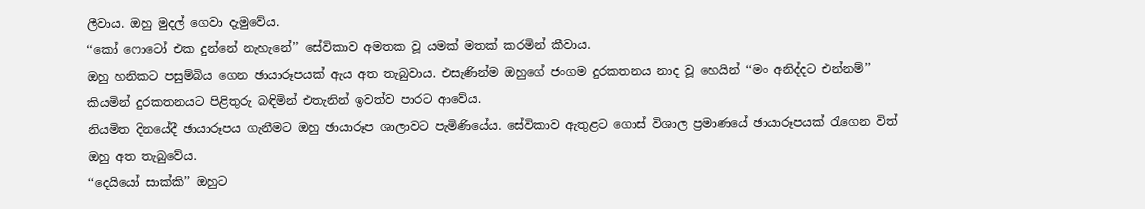ලීවාය. ඔහු මුදල් ගෙවා දැමුවේය.
‘‘කෝ ෆොටෝ එක දුන්නේ නැහැනේ’’ සේවිකාව අමතක වූ යමක් මතක් කරමින් කීවාය.
ඔහු හනිකට පසුම්බිය ගෙන ඡායාරූපයක් ඇය අත තැබුවාය. එසැණින්ම ඔහුගේ ජංගම දුරකතනය නාද වූ හෙයින් ‘‘මං අනිද්දට එන්නම්’’ කියමින් දුරකතනයට පිළිතුරු බඳිමින් එතැනින් ඉවත්ව පාරට ආවේය.
නියමිත දිනයේදී ඡායාරූපය ගැනීමට ඔහු ඡායාරූප ශාලාවට පැමිණියේය. සේවිකාව ඇතුළට ගොස් විශාල ප්‍රමාණයේ ඡායාරූපයක් රැගෙන විත් ඔහු අත තැබුවේය.
‘‘දෙයියෝ සාක්කි’’ ඔහුට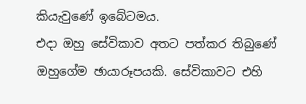කියැවුණේ ඉබේටමය.
එදා ඔහු සේවිකාව අතට පත්කර තිබුණේ ඔහුගේම ඡායාරූපයකි. සේවිකාවට එහි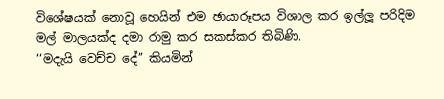විශේෂයක් නොවූ හෙයින් එම ඡායාරූපය විශාල කර ඉල්ලූ පරිදිම මල් මාලයක්ද දමා රාමු කර සකස්කර තිබිණි.
‘‘මදැයි වෙච්ච දේ’’ කියමින්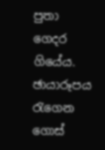පුතා ගෙදර ගියේය. ඡායාරූපය රැගෙන ගොස්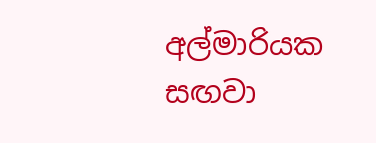අල්මාරියක සඟවා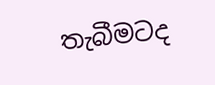තැබීමටද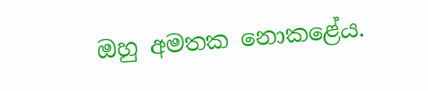ඔහු අමතක නොකළේය.